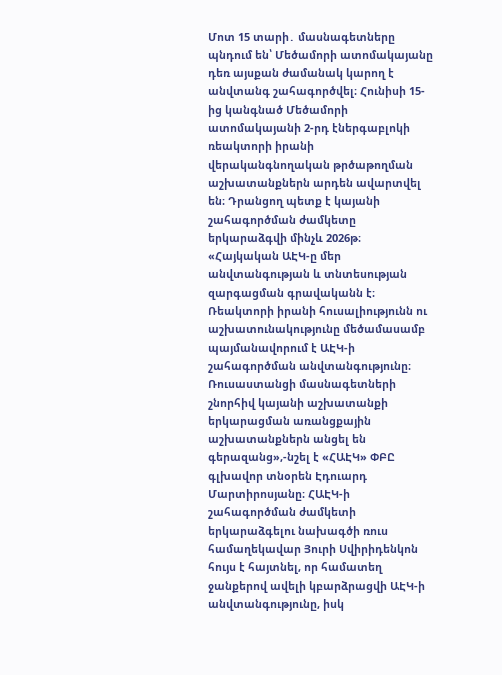Մոտ 15 տարի․ մասնագետները պնդում են՝ Մեծամորի ատոմակայանը դեռ այսքան ժամանակ կարող է անվտանգ շահագործվել։ Հունիսի 15-ից կանգնած Մեծամորի ատոմակայանի 2-րդ էներգաբլոկի ռեակտորի իրանի վերականգնողական թրծաթողման աշխատանքներն արդեն ավարտվել են։ Դրանցող պետք է կայանի շահագործման ժամկետը երկարաձգվի մինչև 2026թ։
«Հայկական ԱԷԿ-ը մեր անվտանգության և տնտեսության զարգացման գրավականն է։ Ռեակտորի իրանի հուսալիությունն ու աշխատունակությունը մեծամասամբ պայմանավորում է ԱԷԿ-ի շահագործման անվտանգությունը։ Ռուսաստանցի մասնագետների շնորհիվ կայանի աշխատանքի երկարացման առանցքային աշխատանքներն անցել են գերազանց»,-նշել է «ՀԱԷԿ» ՓԲԸ գլխավոր տնօրեն Էդուարդ Մարտիրոսյանը։ ՀԱԷԿ-ի շահագործման ժամկետի երկարաձգելու նախագծի ռուս համաղեկավար Յուրի Սվիրիդենկոն հույս է հայտնել, որ համատեղ ջանքերով ավելի կբարձրացվի ԱԷԿ-ի անվտանգությունը, իսկ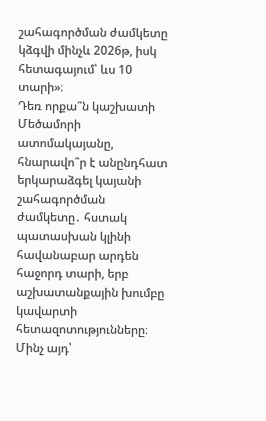շահագործման ժամկետը կձգվի մինչև 2026թ, իսկ հետագայում՝ ևս 10 տարի»։
Դեռ որքա՞ն կաշխատի Մեծամորի ատոմակայանը, հնարավո՞ր է անընդհատ երկարաձգել կայանի շահագործման ժամկետը․ հստակ պատասխան կլինի հավանաբար արդեն հաջորդ տարի, երբ աշխատանքային խումբը կավարտի հետազոտությունները։ Մինչ այդ՝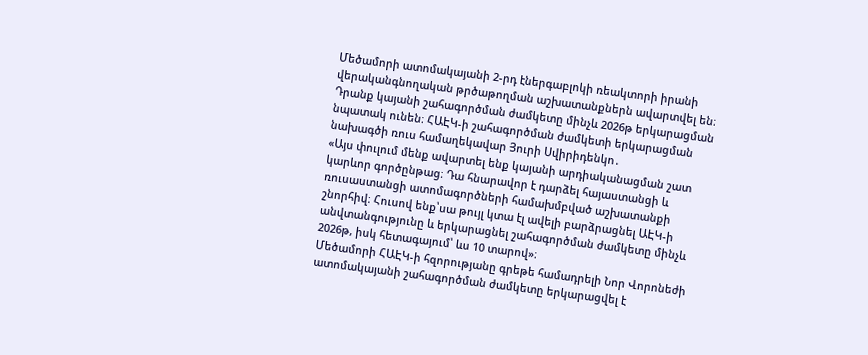Մեծամորի ատոմակայանի 2-րդ էներգաբլոկի ռեակտորի իրանի վերականգնողական թրծաթողման աշխատանքներն ավարտվել են։ Դրանք կայանի շահագործման ժամկետը մինչև 2026թ երկարացման նպատակ ունեն։ ՀԱԷԿ-ի շահագործման ժամկետի երկարացման նախագծի ռուս համաղեկավար Յուրի Սվիրիդենկո․
«Այս փուլում մենք ավարտել ենք կայանի արդիականացման շատ կարևոր գործընթաց։ Դա հնարավոր է դարձել հայաստանցի և ռուսաստանցի ատոմագործների համախմբված աշխատանքի շնորհիվ։ Հուսով ենք՝սա թույլ կտա էլ ավելի բարձրացնել ԱԷԿ-ի անվտանգությունը և երկարացնել շահագործման ժամկետը մինչև 2026թ, իսկ հետագայում՝ ևս 10 տարով»։
Մեծամորի ՀԱԷԿ-ի հզորությանը գրեթե համադրելի Նոր Վորոնեժի ատոմակայանի շահագործման ժամկետը երկարացվել է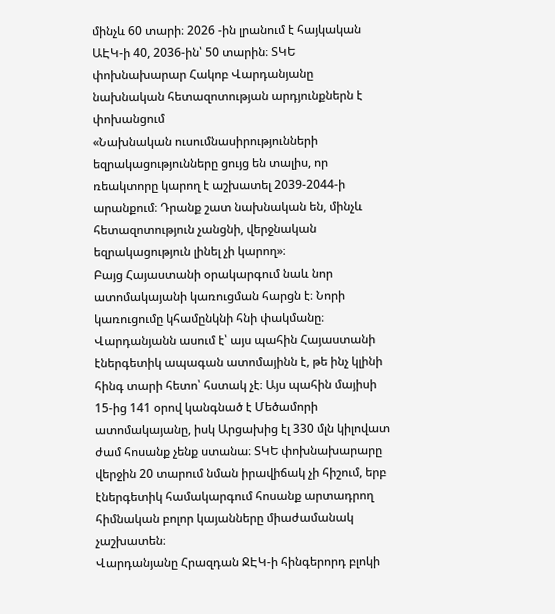մինչև 60 տարի։ 2026 -ին լրանում է հայկական ԱԷԿ-ի 40, 2036-ին՝ 50 տարին։ ՏԿԵ փոխնախարար Հակոբ Վարդանյանը նախնական հետազոտության արդյունքներն է փոխանցում
«Նախնական ուսումնասիրությունների եզրակացությունները ցույց են տալիս, որ ռեակտորը կարող է աշխատել 2039-2044-ի արանքում։ Դրանք շատ նախնական են, մինչև հետազոտություն չանցնի, վերջնական եզրակացություն լինել չի կարող»։
Բայց Հայաստանի օրակարգում նաև նոր ատոմակայանի կառուցման հարցն է։ Նորի կառուցումը կհամընկնի հնի փակմանը։ Վարդանյանն ասում է՝ այս պահին Հայաստանի էներգետիկ ապագան ատոմայինն է, թե ինչ կլինի հինգ տարի հետո՝ հստակ չէ։ Այս պահին մայիսի 15-ից 141 օրով կանգնած է Մեծամորի ատոմակայանը, իսկ Արցախից էլ 330 մլն կիլովատ ժամ հոսանք չենք ստանա։ ՏԿԵ փոխնախարարը վերջին 20 տարում նման իրավիճակ չի հիշում, երբ էներգետիկ համակարգում հոսանք արտադրող հիմնական բոլոր կայանները միաժամանակ չաշխատեն։
Վարդանյանը Հրազդան ՋԷԿ-ի հինգերորդ բլոկի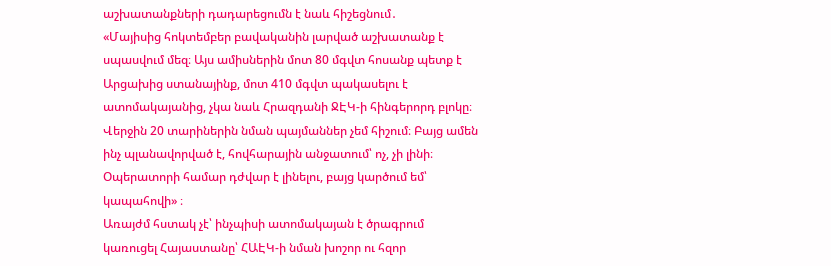աշխատանքների դադարեցումն է նաև հիշեցնում․
«Մայիսից հոկտեմբեր բավականին լարված աշխատանք է սպասվում մեզ։ Այս ամիսներին մոտ 80 մգվտ հոսանք պետք է Արցախից ստանայինք, մոտ 410 մգվտ պակասելու է ատոմակայանից, չկա նաև Հրազդանի ՋԷԿ-ի հինգերորդ բլոկը։ Վերջին 20 տարիներին նման պայմաններ չեմ հիշում։ Բայց ամեն ինչ պլանավորված է, հովհարային անջատում՝ ոչ, չի լինի։ Օպերատորի համար դժվար է լինելու, բայց կարծում եմ՝ կապահովի» ։
Առայժմ հստակ չէ՝ ինչպիսի ատոմակայան է ծրագրում կառուցել Հայաստանը՝ ՀԱԷԿ-ի նման խոշոր ու հզոր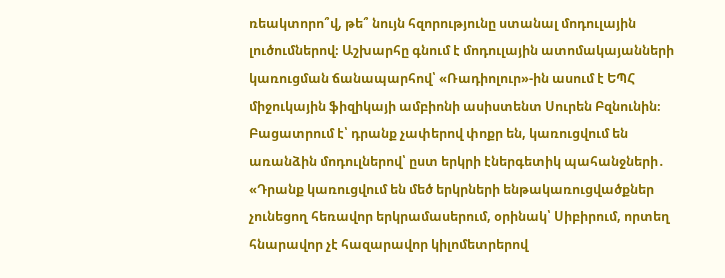ռեակտորո՞վ, թե՞ նույն հզորությունը ստանալ մոդուլային լուծումներով։ Աշխարհը գնում է մոդուլային ատոմակայանների կառուցման ճանապարհով՝ «Ռադիոլուր»-ին ասում է ԵՊՀ միջուկային ֆիզիկայի ամբիոնի ասիստենտ Սուրեն Բզնունին։ Բացատրում է՝ դրանք չափերով փոքր են, կառուցվում են առանձին մոդուլներով՝ ըստ երկրի էներգետիկ պահանջների․
«Դրանք կառուցվում են մեծ երկրների ենթակառուցվածքներ չունեցող հեռավոր երկրամասերում, օրինակ՝ Սիբիրում, որտեղ հնարավոր չէ հազարավոր կիլոմետրերով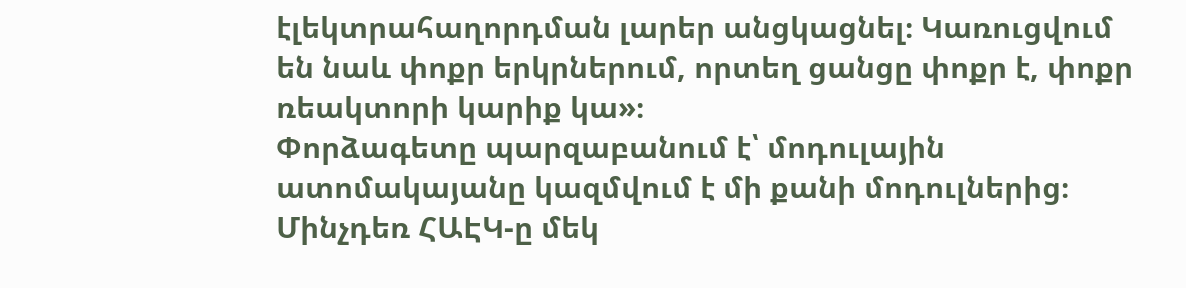էլեկտրահաղորդման լարեր անցկացնել։ Կառուցվում են նաև փոքր երկրներում, որտեղ ցանցը փոքր է, փոքր ռեակտորի կարիք կա»։
Փորձագետը պարզաբանում է՝ մոդուլային ատոմակայանը կազմվում է մի քանի մոդուլներից։ Մինչդեռ ՀԱԷԿ-ը մեկ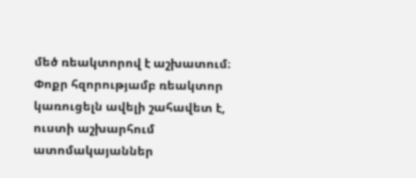մեծ ռեակտորով է աշխատում։ Փոքր հզորությամբ ռեակտոր կառուցելն ավելի շահավետ է, ուստի աշխարհում ատոմակայաններ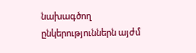նախագծող ընկերություններն այժմ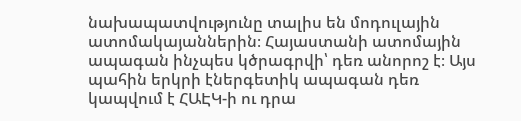նախապատվությունը տալիս են մոդուլային ատոմակայաններին։ Հայաստանի ատոմային ապագան ինչպես կծրագրվի՝ դեռ անորոշ է։ Այս պահին երկրի էներգետիկ ապագան դեռ կապվում է ՀԱԷԿ-ի ու դրա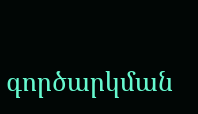գործարկման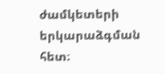ժամկետերի երկարաձգման հետ։